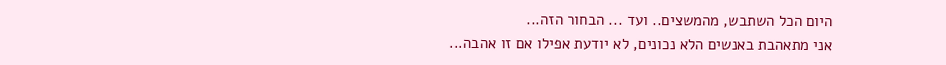היום הכל השתבש, מהמשצים.. ועד ... הבחור הזה...
אני מתאהבת באנשים הלא נכונים, לא יודעת אפילו אם זו אהבה...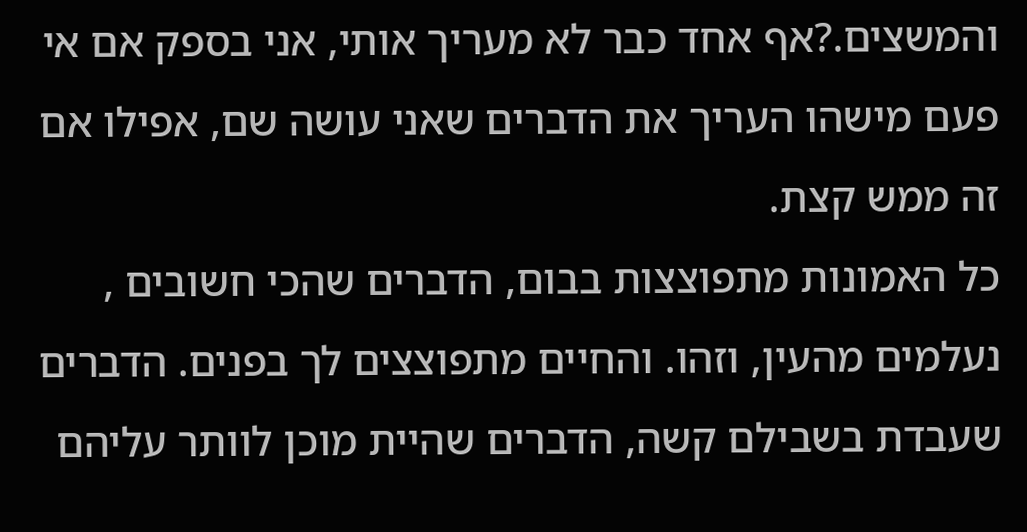והמשצים.?אף אחד כבר לא מעריך אותי, אני בספק אם אי פעם מישהו העריך את הדברים שאני עושה שם, אפילו אם זה ממש קצת.
כל האמונות מתפוצצות בבום, הדברים שהכי חשובים , נעלמים מהעין, וזהו. והחיים מתפוצצים לך בפנים. הדברים שעבדת בשבילם קשה, הדברים שהיית מוכן לוותר עליהם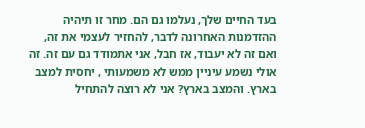בעד החיים שלך, נעלמו גם הם. מחר זו תיהיה ההזדמנות האחרונה לדבר, להחזיר לעצמי את זה, ואם זה לא יעבוד, אז חבל, אני אתמודד גם עם זה. זה אולי נשמע עיניין ממש לא משמעותי , יחסית למצב בארץ. והמצב בארץ? אני לא רוצה להתחיל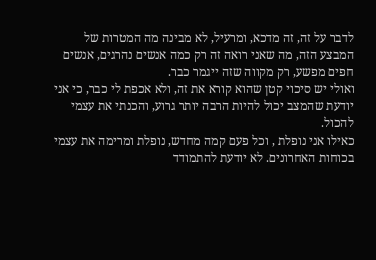לדבר על זה, זה מדכא, ומרעיל, לא מבינה מה המטרות של המבצע הזה, מה שאני רואה זה רק כמה אנשים נהרגים, אנשים חפים מפשע, רק מקווה שזה ייגמר כבר.
ואולי יש סיכוי קטן שהוא קורא את זה, ולא אכפת לי כבר, כי אני יודעת שהמצב יכול להיות הרבה יותר גרוע, והכנתי את עצמי להכול.
כאילו אני נופלת , וכל פעם קמה מחדש, נופלת ומרימה את עצמי בכוחות האחרונים. לא יודעת להתמודד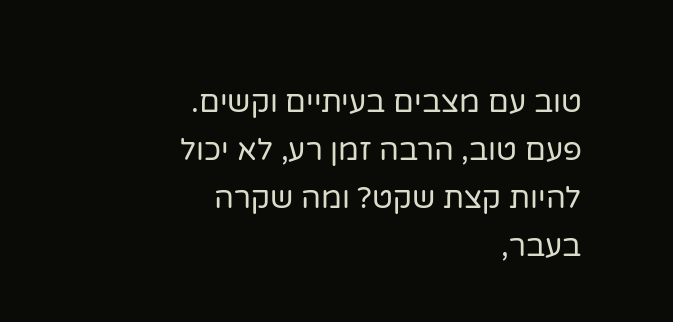טוב עם מצבים בעיתיים וקשים. פעם טוב, הרבה זמן רע, לא יכול להיות קצת שקט? ומה שקרה בעבר,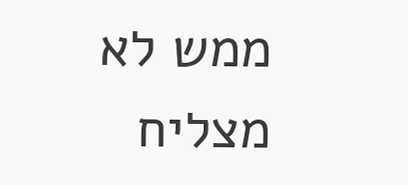ממש לא מצליח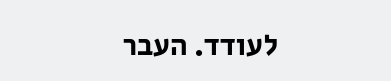לעודד. העבר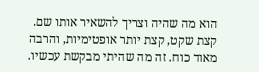הוא מה שהיה וצריך להשאיר אותו שם.
קצת שקט, קצת יותר אופטימיות, והרבה מאוד כוח. זה מה שהיתי מבקשת עכשיו.